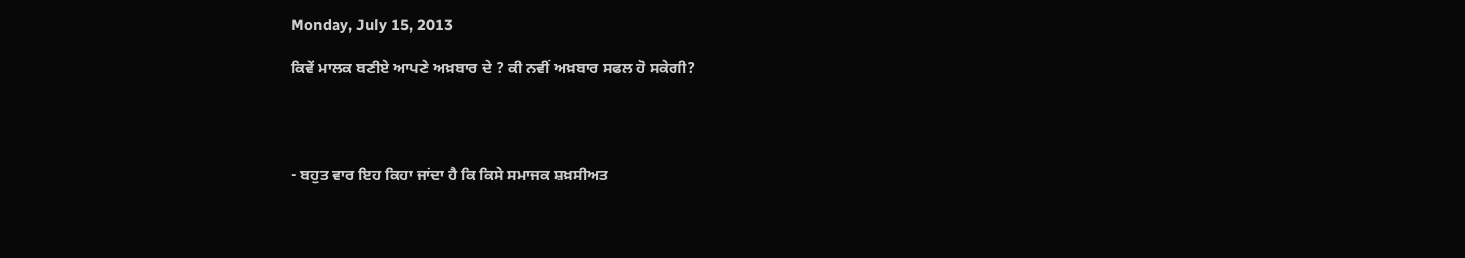Monday, July 15, 2013

ਕਿਵੇਂ ਮਾਲਕ ਬਣੀਏ ਆਪਣੇ ਅਖ਼ਬਾਰ ਦੇ ? ਕੀ ਨਵੀਂ ਅਖ਼ਬਾਰ ਸਫਲ ਹੋ ਸਕੇਗੀ?




- ਬਹੁਤ ਵਾਰ ਇਹ ਕਿਹਾ ਜਾਂਦਾ ਹੈ ਕਿ ਕਿਸੇ ਸਮਾਜਕ ਸ਼ਖ਼ਸੀਅਤ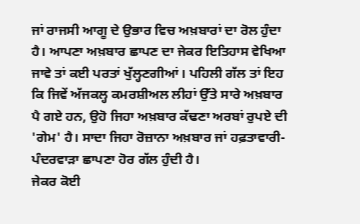ਜਾਂ ਰਾਜਸੀ ਆਗੂ ਦੇ ਉਭਾਰ ਵਿਚ ਅਖ਼ਬਾਰਾਂ ਦਾ ਰੋਲ ਹੁੰਦਾ ਹੈ। ਆਪਣਾ ਅਖ਼ਬਾਰ ਛਾਪਣ ਦਾ ਜੇਕਰ ਇਤਿਹਾਸ ਵੇਖਿਆ ਜਾਵੇ ਤਾਂ ਕਈ ਪਰਤਾਂ ਖੁੱਲ੍ਹਣਗੀਆਂ। ਪਹਿਲੀ ਗੱਲ ਤਾਂ ਇਹ ਕਿ ਜਿਵੇਂ ਅੱਜਕਲ੍ਹ ਕਮਰਸ਼ੀਅਲ ਲੀਹਾਂ ਉੱਤੇ ਸਾਰੇ ਅਖ਼ਬਾਰ ਪੈ ਗਏ ਹਨ, ਉਹੋ ਜਿਹਾ ਅਖ਼ਬਾਰ ਕੱਢਣਾ ਅਰਬਾਂ ਰੁਪਏ ਦੀ 'ਗੇਮ' ਹੈ। ਸਾਦਾ ਜਿਹਾ ਰੋਜ਼ਾਨਾ ਅਖ਼ਬਾਰ ਜਾਂ ਹਫ਼ਤਾਵਾਰੀ-ਪੰਦਰਵਾੜਾ ਛਾਪਣਾ ਹੋਰ ਗੱਲ ਹੁੰਦੀ ਹੈ।
ਜੇਕਰ ਕੋਈ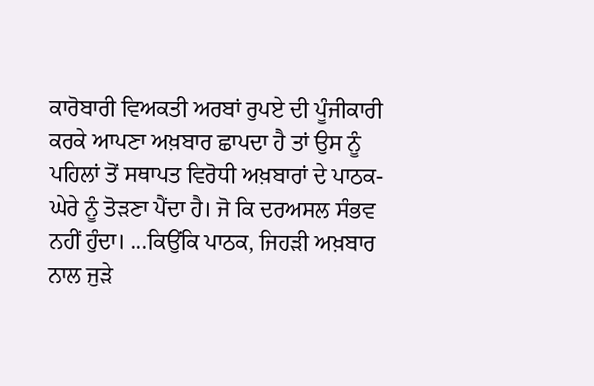ਕਾਰੋਬਾਰੀ ਵਿਅਕਤੀ ਅਰਬਾਂ ਰੁਪਏ ਦੀ ਪੂੰਜੀਕਾਰੀ ਕਰਕੇ ਆਪਣਾ ਅਖ਼ਬਾਰ ਛਾਪਦਾ ਹੈ ਤਾਂ ਉਸ ਨੂੰ ਪਹਿਲਾਂ ਤੋਂ ਸਥਾਪਤ ਵਿਰੋਧੀ ਅਖ਼ਬਾਰਾਂ ਦੇ ਪਾਠਕ-ਘੇਰੇ ਨੂੰ ਤੋੜਣਾ ਪੈਂਦਾ ਹੈ। ਜੋ ਕਿ ਦਰਅਸਲ ਸੰਭਵ ਨਹੀਂ ਹੁੰਦਾ। ...ਕਿਉਂਕਿ ਪਾਠਕ, ਜਿਹੜੀ ਅਖ਼ਬਾਰ ਨਾਲ ਜੁੜੇ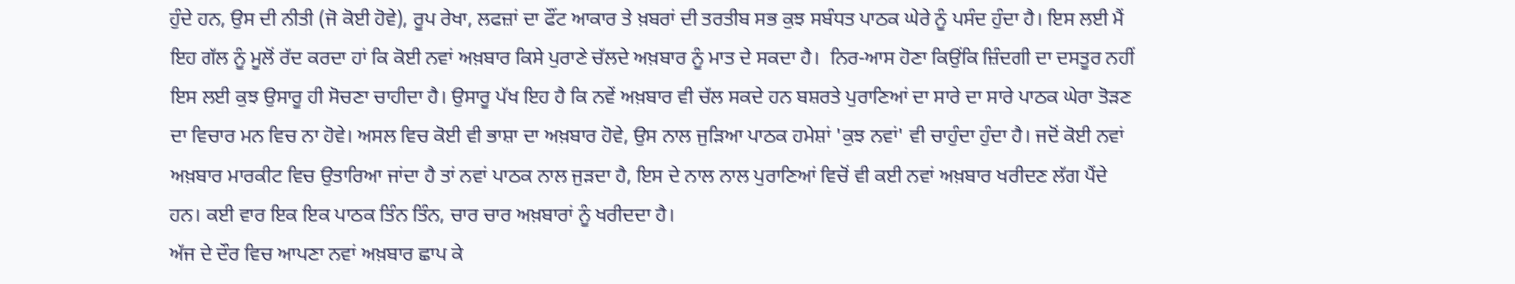ਹੁੰਦੇ ਹਨ, ਉਸ ਦੀ ਨੀਤੀ (ਜੋ ਕੋਈ ਹੋਵੇ), ਰੂਪ ਰੇਖਾ, ਲਫਜ਼ਾਂ ਦਾ ਫੌਂਟ ਆਕਾਰ ਤੇ ਖ਼ਬਰਾਂ ਦੀ ਤਰਤੀਬ ਸਭ ਕੁਝ ਸਬੰਧਤ ਪਾਠਕ ਘੇਰੇ ਨੂੰ ਪਸੰਦ ਹੁੰਦਾ ਹੈ। ਇਸ ਲਈ ਮੈਂ ਇਹ ਗੱਲ ਨੂੰ ਮੂਲੋਂ ਰੱਦ ਕਰਦਾ ਹਾਂ ਕਿ ਕੋਈ ਨਵਾਂ ਅਖ਼ਬਾਰ ਕਿਸੇ ਪੁਰਾਣੇ ਚੱਲਦੇ ਅਖ਼ਬਾਰ ਨੂੰ ਮਾਤ ਦੇ ਸਕਦਾ ਹੈ।  ਨਿਰ-ਆਸ ਹੋਣਾ ਕਿਉਂਕਿ ਜ਼ਿੰਦਗੀ ਦਾ ਦਸਤੂਰ ਨਹੀਂ ਇਸ ਲਈ ਕੁਝ ਉਸਾਰੂ ਹੀ ਸੋਚਣਾ ਚਾਹੀਦਾ ਹੈ। ਉਸਾਰੂ ਪੱਖ ਇਹ ਹੈ ਕਿ ਨਵੇਂ ਅਖ਼ਬਾਰ ਵੀ ਚੱਲ ਸਕਦੇ ਹਨ ਬਸ਼ਰਤੇ ਪੁਰਾਣਿਆਂ ਦਾ ਸਾਰੇ ਦਾ ਸਾਰੇ ਪਾਠਕ ਘੇਰਾ ਤੋੜਣ ਦਾ ਵਿਚਾਰ ਮਨ ਵਿਚ ਨਾ ਹੋਵੇ। ਅਸਲ ਵਿਚ ਕੋਈ ਵੀ ਭਾਸ਼ਾ ਦਾ ਅਖ਼ਬਾਰ ਹੋਵੇ, ਉਸ ਨਾਲ ਜੁੜਿਆ ਪਾਠਕ ਹਮੇਸ਼ਾਂ 'ਕੁਝ ਨਵਾਂ' ਵੀ ਚਾਹੁੰਦਾ ਹੁੰਦਾ ਹੈ। ਜਦੋਂ ਕੋਈ ਨਵਾਂ ਅਖ਼ਬਾਰ ਮਾਰਕੀਟ ਵਿਚ ਉਤਾਰਿਆ ਜਾਂਦਾ ਹੈ ਤਾਂ ਨਵਾਂ ਪਾਠਕ ਨਾਲ ਜੁੜਦਾ ਹੈ, ਇਸ ਦੇ ਨਾਲ ਨਾਲ ਪੁਰਾਣਿਆਂ ਵਿਚੋਂ ਵੀ ਕਈ ਨਵਾਂ ਅਖ਼ਬਾਰ ਖਰੀਦਣ ਲੱਗ ਪੈਂਦੇ ਹਨ। ਕਈ ਵਾਰ ਇਕ ਇਕ ਪਾਠਕ ਤਿੰਨ ਤਿੰਨ, ਚਾਰ ਚਾਰ ਅਖ਼ਬਾਰਾਂ ਨੂੰ ਖਰੀਦਦਾ ਹੈ।
ਅੱਜ ਦੇ ਦੌਰ ਵਿਚ ਆਪਣਾ ਨਵਾਂ ਅਖ਼ਬਾਰ ਛਾਪ ਕੇ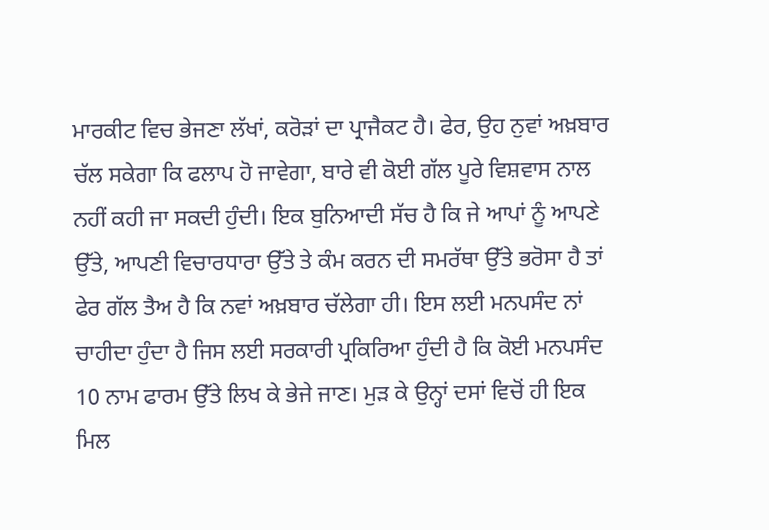ਮਾਰਕੀਟ ਵਿਚ ਭੇਜਣਾ ਲੱਖਾਂ, ਕਰੋੜਾਂ ਦਾ ਪ੍ਰਾਜੈਕਟ ਹੈ। ਫੇਰ, ਉਹ ਨੁਵਾਂ ਅਖ਼ਬਾਰ ਚੱਲ ਸਕੇਗਾ ਕਿ ਫਲਾਪ ਹੋ ਜਾਵੇਗਾ, ਬਾਰੇ ਵੀ ਕੋਈ ਗੱਲ ਪੂਰੇ ਵਿਸ਼ਵਾਸ ਨਾਲ ਨਹੀਂ ਕਹੀ ਜਾ ਸਕਦੀ ਹੁੰਦੀ। ਇਕ ਬੁਨਿਆਦੀ ਸੱਚ ਹੈ ਕਿ ਜੇ ਆਪਾਂ ਨੂੰ ਆਪਣੇ ਉੱਤੇ, ਆਪਣੀ ਵਿਚਾਰਧਾਰਾ ਉੱਤੇ ਤੇ ਕੰਮ ਕਰਨ ਦੀ ਸਮਰੱਥਾ ਉੱਤੇ ਭਰੋਸਾ ਹੈ ਤਾਂ ਫੇਰ ਗੱਲ ਤੈਅ ਹੈ ਕਿ ਨਵਾਂ ਅਖ਼ਬਾਰ ਚੱਲੇਗਾ ਹੀ। ਇਸ ਲਈ ਮਨਪਸੰਦ ਨਾਂ ਚਾਹੀਦਾ ਹੁੰਦਾ ਹੈ ਜਿਸ ਲਈ ਸਰਕਾਰੀ ਪ੍ਰਕਿਰਿਆ ਹੁੰਦੀ ਹੈ ਕਿ ਕੋਈ ਮਨਪਸੰਦ 10 ਨਾਮ ਫਾਰਮ ਉੱਤੇ ਲਿਖ ਕੇ ਭੇਜੇ ਜਾਣ। ਮੁੜ ਕੇ ਉਨ੍ਹਾਂ ਦਸਾਂ ਵਿਚੋਂ ਹੀ ਇਕ ਮਿਲ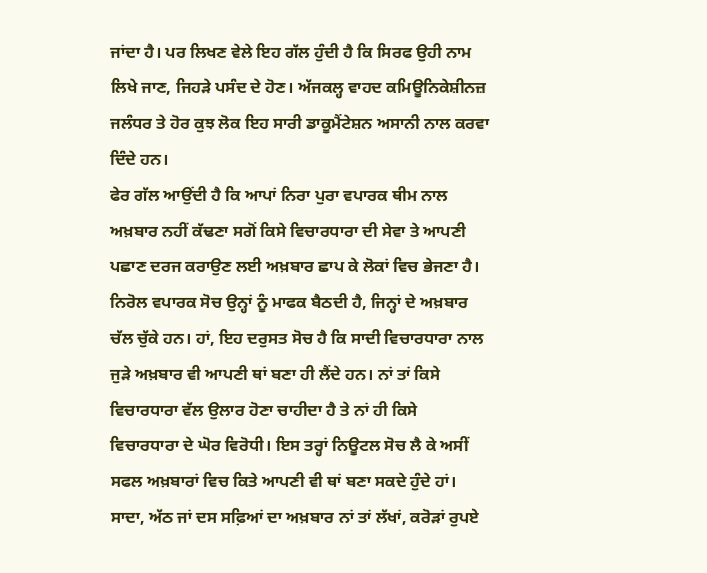ਜਾਂਦਾ ਹੈ। ਪਰ ਲਿਖਣ ਵੇਲੇ ਇਹ ਗੱਲ ਹੁੰਦੀ ਹੈ ਕਿ ਸਿਰਫ ਉਹੀ ਨਾਮ ਲਿਖੇ ਜਾਣ, ਜਿਹੜੇ ਪਸੰਦ ਦੇ ਹੋਣ। ਅੱਜਕਲ੍ਹ ਵਾਹਦ ਕਮਿਊਨਿਕੇਸ਼ੀਨਜ਼ ਜਲੰਧਰ ਤੇ ਹੋਰ ਕੁਝ ਲੋਕ ਇਹ ਸਾਰੀ ਡਾਕੂਮੈਂਟੇਸ਼ਨ ਅਸਾਨੀ ਨਾਲ ਕਰਵਾ ਦਿੰਦੇ ਹਨ।
ਫੇਰ ਗੱਲ ਆਉਂਦੀ ਹੈ ਕਿ ਆਪਾਂ ਨਿਰਾ ਪੁਰਾ ਵਪਾਰਕ ਥੀਮ ਨਾਲ ਅਖ਼ਬਾਰ ਨਹੀਂ ਕੱਢਣਾ ਸਗੋਂ ਕਿਸੇ ਵਿਚਾਰਧਾਰਾ ਦੀ ਸੇਵਾ ਤੇ ਆਪਣੀ ਪਛਾਣ ਦਰਜ ਕਰਾਉਣ ਲਈ ਅਖ਼ਬਾਰ ਛਾਪ ਕੇ ਲੋਕਾਂ ਵਿਚ ਭੇਜਣਾ ਹੈ। ਨਿਰੋਲ ਵਪਾਰਕ ਸੋਚ ਉਨ੍ਹਾਂ ਨੂੰ ਮਾਫਕ ਬੈਠਦੀ ਹੈ, ਜਿਨ੍ਹਾਂ ਦੇ ਅਖ਼ਬਾਰ ਚੱਲ ਚੁੱਕੇ ਹਨ। ਹਾਂ, ਇਹ ਦਰੁਸਤ ਸੋਚ ਹੈ ਕਿ ਸਾਦੀ ਵਿਚਾਰਧਾਰਾ ਨਾਲ ਜੁੜੇ ਅਖ਼ਬਾਰ ਵੀ ਆਪਣੀ ਥਾਂ ਬਣਾ ਹੀ ਲੈਂਦੇ ਹਨ। ਨਾਂ ਤਾਂ ਕਿਸੇ ਵਿਚਾਰਧਾਰਾ ਵੱਲ ਉਲਾਰ ਹੋਣਾ ਚਾਹੀਦਾ ਹੈ ਤੇ ਨਾਂ ਹੀ ਕਿਸੇ ਵਿਚਾਰਧਾਰਾ ਦੇ ਘੋਰ ਵਿਰੋਧੀ। ਇਸ ਤਰ੍ਹਾਂ ਨਿਊਟਲ ਸੋਚ ਲੈ ਕੇ ਅਸੀਂ ਸਫਲ ਅਖ਼ਬਾਰਾਂ ਵਿਚ ਕਿਤੇ ਆਪਣੀ ਵੀ ਥਾਂ ਬਣਾ ਸਕਦੇ ਹੁੰਦੇ ਹਾਂ। ਸਾਦਾ, ਅੱਠ ਜਾਂ ਦਸ ਸਫ਼ਿਆਂ ਦਾ ਅਖ਼ਬਾਰ ਨਾਂ ਤਾਂ ਲੱਖਾਂ, ਕਰੋੜਾਂ ਰੁਪਏ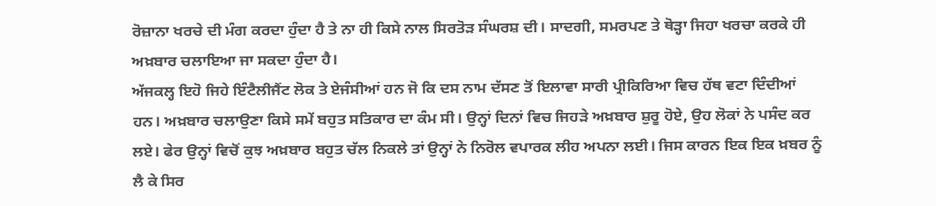ਰੋਜ਼ਾਨਾ ਖਰਚੇ ਦੀ ਮੰਗ ਕਰਦਾ ਹੁੰਦਾ ਹੈ ਤੇ ਨਾ ਹੀ ਕਿਸੇ ਨਾਲ ਸਿਰਤੋੜ ਸੰਘਰਸ਼ ਦੀ। ਸਾਦਗੀ, ਸਮਰਪਣ ਤੇ ਥੋੜ੍ਹਾ ਜਿਹਾ ਖਰਚਾ ਕਰਕੇ ਹੀ ਅਖ਼ਬਾਰ ਚਲਾਇਆ ਜਾ ਸਕਦਾ ਹੁੰਦਾ ਹੈ।
ਅੱਜਕਲ੍ਹ ਇਹੋ ਜਿਹੇ ਇੰਟੈਲੀਜੈਂਟ ਲੋਕ ਤੇ ਏਜੰਸੀਆਂ ਹਨ ਜੋ ਕਿ ਦਸ ਨਾਮ ਦੱਸਣ ਤੋਂ ਇਲਾਵਾ ਸਾਰੀ ਪ੍ਰੀਕਿਰਿਆ ਵਿਚ ਹੱਥ ਵਟਾ ਦਿੰਦੀਆਂ ਹਨ। ਅਖ਼ਬਾਰ ਚਲਾਉਣਾ ਕਿਸੇ ਸਮੇਂ ਬਹੁਤ ਸਤਿਕਾਰ ਦਾ ਕੰਮ ਸੀ। ਉਨ੍ਹਾਂ ਦਿਨਾਂ ਵਿਚ ਜਿਹੜੇ ਅਖ਼ਬਾਰ ਸ਼ੁਰੂ ਹੋਏ, ਉਹ ਲੋਕਾਂ ਨੇ ਪਸੰਦ ਕਰ ਲਏ। ਫੇਰ ਉਨ੍ਹਾਂ ਵਿਚੋਂ ਕੁਝ ਅਖ਼ਬਾਰ ਬਹੁਤ ਚੱਲ ਨਿਕਲੇ ਤਾਂ ਉਨ੍ਹਾਂ ਨੇ ਨਿਰੋਲ ਵਪਾਰਕ ਲੀਹ ਅਪਨਾ ਲਈ। ਜਿਸ ਕਾਰਨ ਇਕ ਇਕ ਖ਼ਬਰ ਨੂੰ ਲੈ ਕੇ ਸਿਰ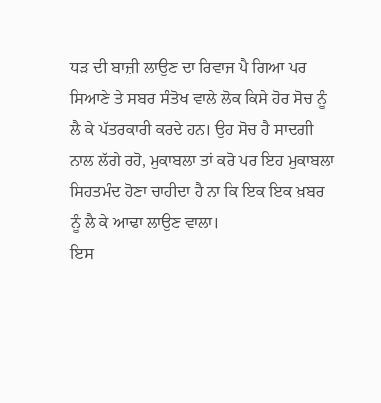ਧੜ ਦੀ ਬਾਜ਼ੀ ਲਾਉਣ ਦਾ ਰਿਵਾਜ ਪੈ ਗਿਆ ਪਰ ਸਿਆਣੇ ਤੇ ਸਬਰ ਸੰਤੋਖ ਵਾਲੇ ਲੋਕ ਕਿਸੇ ਹੋਰ ਸੋਚ ਨੂੰ ਲੈ ਕੇ ਪੱਤਰਕਾਰੀ ਕਰਦੇ ਹਨ। ਉਹ ਸੋਚ ਹੈ ਸਾਦਗੀ ਨਾਲ ਲੱਗੇ ਰਹੋ, ਮੁਕਾਬਲਾ ਤਾਂ ਕਰੋ ਪਰ ਇਹ ਮੁਕਾਬਲਾ ਸਿਹਤਮੰਦ ਹੋਣਾ ਚਾਹੀਦਾ ਹੈ ਨਾ ਕਿ ਇਕ ਇਕ ਖ਼ਬਰ ਨੂੰ ਲੈ ਕੇ ਆਢਾ ਲਾਉਣ ਵਾਲਾ।
ਇਸ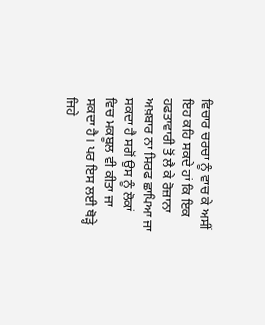ਵਿਚਾਰ ਚਰਚਾ ਨੂੰ ਵਾਚ ਕੇ ਅਸੀਂ ਇਹ ਕਹਿ ਸਕਦੇ ਹਾਂ ਕਿ ਇਕ ਹਫਤਾਵਾਰੀ ਤੋਂ ਲੈ ਕੇ ਰੋਜ਼ਾਨਾ ਅਖ਼ਬਾਰ ਨਾ ਸਿਰਫ ਛਾਪਿਆ ਜਾ ਸਕਦਾ ਹੈ ਸਗੋਂ ਉਸ ਨੂੰ ਲੋਕਾਂ ਵਿਚ ਮਕਬੂਲ ਵੀ ਕੀਤਾ ਜਾ ਸਕਦਾ ਹੈ। ਪਰ ਇਸ ਲਈ ਥੋੜ੍ਹੇ ਜਿਹੇ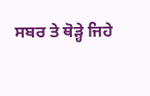ਸਬਰ ਤੇ ਥੋੜ੍ਹੇ ਜਿਹੇ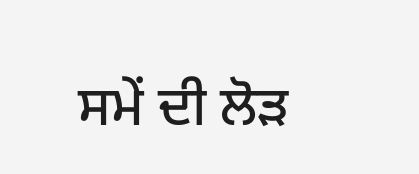ਸਮੇਂ ਦੀ ਲੋੜ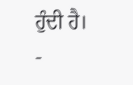ਹੁੰਦੀ ਹੈ।
-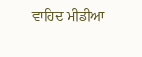ਵਾਹਿਦ ਮੀਡੀਆ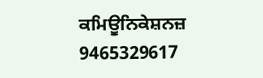ਕਮਿਊਨਿਕੇਸ਼ਨਜ਼
9465329617